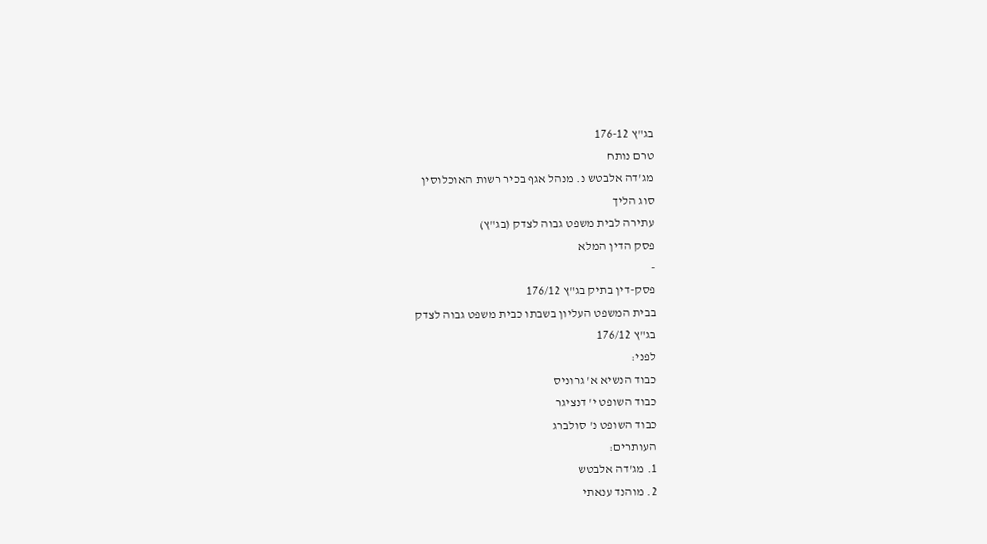בג"ץ 176-12
טרם נותח
מג'דה אלבטש נ. מנהל אגף בכיר רשות האוכלוסין
סוג הליך
עתירה לבית משפט גבוה לצדק (בג"ץ)
פסק הדין המלא
-
פסק-דין בתיק בג"ץ 176/12
בבית המשפט העליון בשבתו כבית משפט גבוה לצדק
בג"ץ 176/12
לפני:
כבוד הנשיא א' גרוניס
כבוד השופט י' דנציגר
כבוד השופט נ' סולברג
העותרים:
1. מג'דה אלבטש
2. מוהנד ענאתי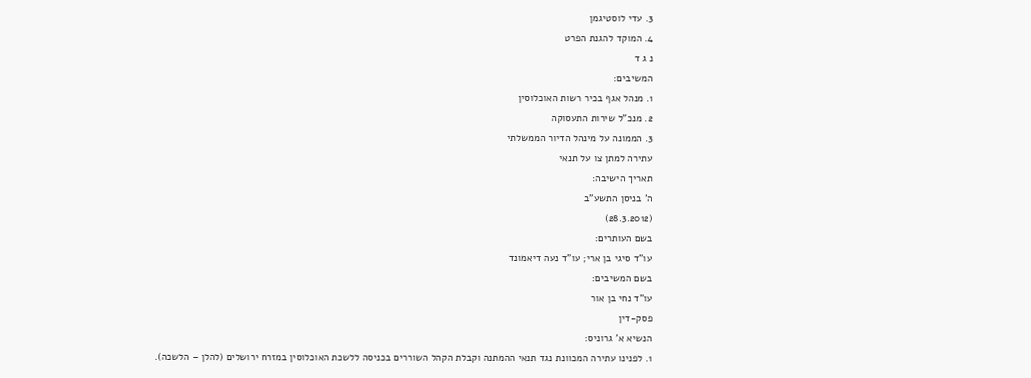3. עדי לוסטיגמן
4. המוקד להגנת הפרט
נ ג ד
המשיבים:
1. מנהל אגף בכיר רשות האוכלוסין
2. מנכ"ל שירות התעסוקה
3. הממונה על מינהל הדיור הממשלתי
עתירה למתן צו על תנאי
תאריך הישיבה:
ה' בניסן התשע"ב
(28.3.2012)
בשם העותרים:
עו"ד סיגי בן ארי; עו"ד נעה דיאמונד
בשם המשיבים:
עו"ד נחי בן אור
פסק-דין
הנשיא א' גרוניס:
1. לפנינו עתירה המכוונת נגד תנאי ההמתנה וקבלת הקהל השוררים בכניסה ללשכת האוכלוסין במזרח ירושלים (להלן – הלשכה).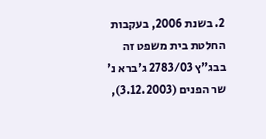2. בשנת 2006, בעקבות החלטת בית משפט זה בבג"ץ 2783/03 ג'ברא נ' שר הפנים (3.12.2003),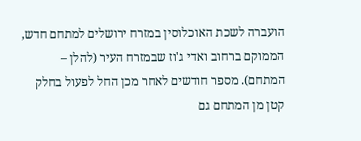הועברה לשכת האוכלוסין במזרח ירושלים למתחם חדש, הממוקם ברחוב ואדי ג'וז שבמזרח העיר (להלן – המתחם). מספר חודשים לאחר מכן החל לפעול בחלק קטן מן המתחם גם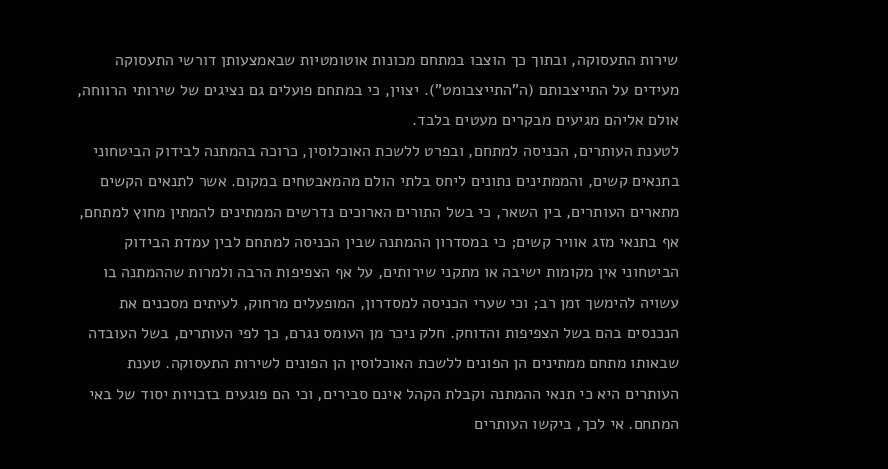שירות התעסוקה, ובתוך כך הוצבו במתחם מכונות אוטומטיות שבאמצעותן דורשי התעסוקה מעידים על התייצבותם (ה"התייצבומט"). יצוין, כי במתחם פועלים גם נציגים של שירותי הרווחה, אולם אליהם מגיעים מבקרים מעטים בלבד.
לטענת העותרים, הכניסה למתחם, ובפרט ללשכת האוכלוסין, כרוכה בהמתנה לבידוק הביטחוני בתנאים קשים, והממתינים נתונים ליחס בלתי הולם מהמאבטחים במקום. אשר לתנאים הקשים מתארים העותרים, בין השאר, כי בשל התורים הארוכים נדרשים הממתינים להמתין מחוץ למתחם, אף בתנאי מזג אוויר קשים; כי במסדרון ההמתנה שבין הכניסה למתחם לבין עמדת הבידוק הביטחוני אין מקומות ישיבה או מתקני שירותים, על אף הצפיפות הרבה ולמרות שההמתנה בו עשויה להימשך זמן רב; וכי שערי הכניסה למסדרון, המופעלים מרחוק, לעיתים מסכנים את הנכנסים בהם בשל הצפיפות והדוחק. חלק ניכר מן העומס נגרם, כך לפי העותרים, בשל העובדה שבאותו מתחם ממתינים הן הפונים ללשכת האוכלוסין הן הפונים לשירות התעסוקה. טענת העותרים היא כי תנאי ההמתנה וקבלת הקהל אינם סבירים, וכי הם פוגעים בזכויות יסוד של באי המתחם. אי לכך, ביקשו העותרים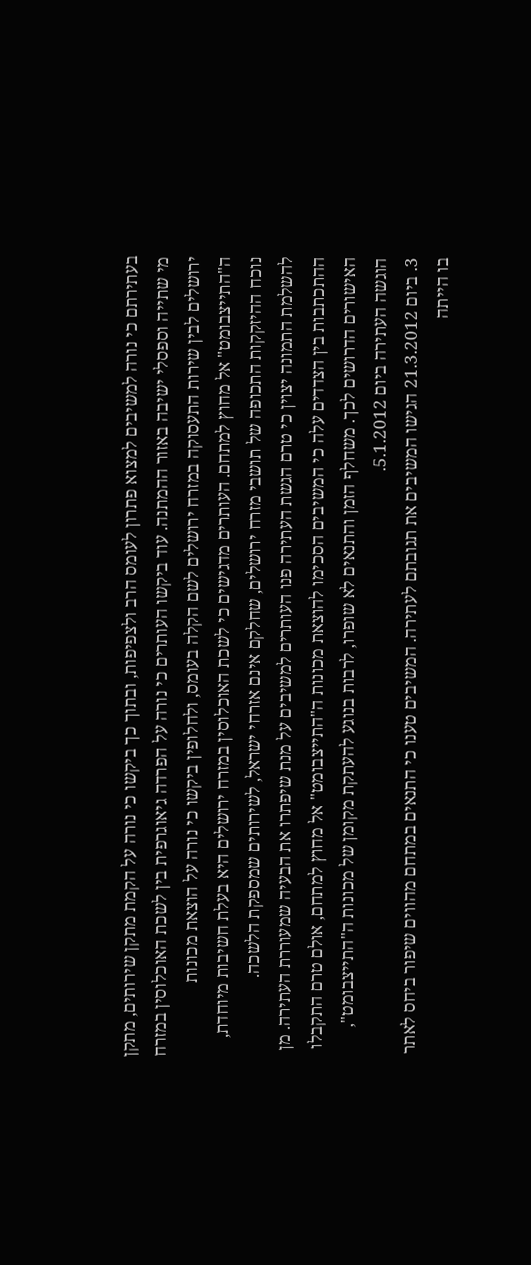בעתירתם כי נורה למשיבים למצוא פתרון לעומס הרב ולצפיפות, ובתוך כך ביקשו כי נורה על הקמת מתקן שירותים, מתקן מי שתייה וספסלי ישיבה באזור ההמתנה. עוד ביקשו העותרים כי נורה על הפרדה גיאוגרפית בין לשכת האוכלוסין במזרח ירושלים לבין שירות התעסוקה במזרח ירושלים לשם הקלה בעומס, ולחלופין ביקשו כי נורה על הוצאת מכונות ה"התייצבומט" אל מחוץ למתחם. העותרים מדגישים כי לשכת האוכלוסין במזרח ירושלים היא בעלת חשיבות מיוחדת, נוכח ההיזקקות התכופה של תושבי מזרח ירושלים, שחלקם אינם אזרחי ישראל, לשירותים שמספקת הלשכה.
להשלמת התמונה יצוין כי טרם הגשת העתירה פנו העותרים למשיבים על מנת שיפתרו את הבעיה שמעוררת העתירה. מן ההתכתבות בין הצדדים עלה כי המשיבים הסכימו להוצאת מכונות ה"התייצבומט" אל מחוץ למתחם, אולם טרם התקבלו האישורים הדרושים לכך. משחלף הזמן והתנאים לא שופרו, לרבות בנוגע להעתקת מקומן של מכונות ה"התייצבומט", הוגשה העתירה ביום 5.1.2012.
3. ביום 21.3.2012 הגישו המשיבים את תגובתם לעתירה. המשיבים טענו כי התנאים במתחם מהווים שיפור ביחס לאתר בו הייתה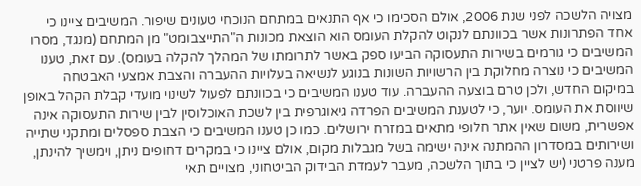מצויה הלשכה לפני שנת 2006, אולם הסכימו כי אף התנאים במתחם הנוכחי טעונים שיפור. המשיבים ציינו כי אחד הפתרונות אשר בכוונתם לנקוט להקלת העומס הוא הוצאת מכונות ה"התייצבומט" מן המתחם (מנגד, מסרו המשיבים כי גורמים בשירות התעסוקה הביעו ספק באשר לתרומתו של המהלך להקלה בעומס). עם זאת, טענו המשיבים כי נוצרה מחלוקת בין הרשויות השונות בנוגע לנשיאה בעלויות ההעברה והצבת אמצעי האבטחה במיקום החדש, ולכן טרם בוצעה ההעברה. עוד טענו המשיבים כי בכוונתם לפעול לשינוי מועדי קבלת הקהל באופן שיווסת את העומס. יוער, כי לטענת המשיבים הפרדה גיאוגרפית בין לשכת האוכלוסין לבין שירות התעסוקה אינה אפשרית, משום שאין אתר חלופי מתאים במזרח ירושלים. כמו כן טענו המשיבים כי הצבת ספסלים ומתקני שתייה ושירותים במסדרון ההמתנה אינה ישימה בשל מגבלות מקום, אולם ציינו כי במקרים דחופים ניתן, וימשיך להינתן, מענה פרטני (יש לציין כי בתוך הלשכה, מעבר לעמדת הבידוק הביטחוני, מצויים תאי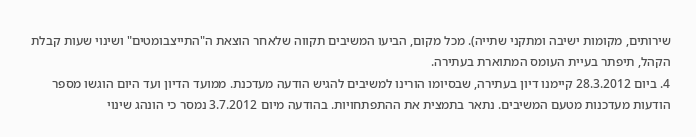שירותים, מקומות ישיבה ומתקני שתייה). מכל מקום, הביעו המשיבים תקווה שלאחר הוצאת ה"התייצבומטים" ושינוי שעות קבלת הקהל, תיפתר בעיית העומס המתוארת בעתירה.
4. ביום 28.3.2012 קיימנו דיון בעתירה, שבסיומו הורינו למשיבים להגיש הודעה מעדכנת. ממועד הדיון ועד היום הוגשו מספר הודעות מעדכנות מטעם המשיבים. נתאר בתמצית את ההתפתחויות. בהודעה מיום 3.7.2012 נמסר כי הונהג שינוי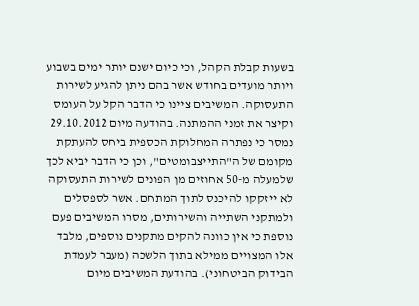בשעות קבלת הקהל, וכי כיום ישנם יותר ימים בשבוע ויותר מועדים בחודש אשר בהם ניתן להגיע לשירות התעסוקה. המשיבים ציינו כי הדבר הקל על העומס וקיצר את זמני ההמתנה. בהודעה מיום 29.10.2012 נמסר כי נפתרה המחלוקת הכספית ביחס להעתקת מקומם של ה"התייצבומטים", וכן כי הדבר יביא לכך שלמעלה מ-50 אחוזים מן הפונים לשירות התעסוקה לא ייזקקו להיכנס לתוך המתחם. אשר לספסלים ולמתקני השתייה והשירותים, מסרו המשיבים פעם נוספת כי אין כוונה להקים מתקנים נוספים, מלבד אלו המצויים ממילא בתוך הלשכה (מעבר לעמדת הבידוק הביטחוני). בהודעת המשיבים מיום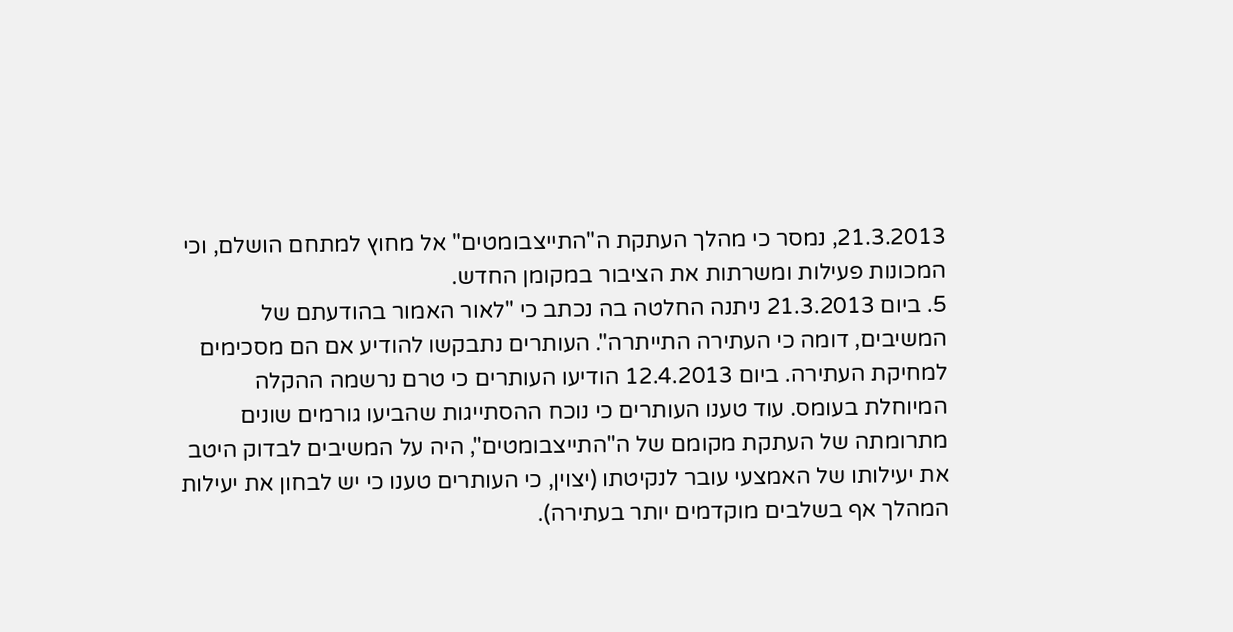21.3.2013, נמסר כי מהלך העתקת ה"התייצבומטים" אל מחוץ למתחם הושלם, וכי המכונות פעילות ומשרתות את הציבור במקומן החדש.
5. ביום 21.3.2013 ניתנה החלטה בה נכתב כי "לאור האמור בהודעתם של המשיבים, דומה כי העתירה התייתרה". העותרים נתבקשו להודיע אם הם מסכימים למחיקת העתירה. ביום 12.4.2013 הודיעו העותרים כי טרם נרשמה ההקלה המיוחלת בעומס. עוד טענו העותרים כי נוכח ההסתייגות שהביעו גורמים שונים מתרומתה של העתקת מקומם של ה"התייצבומטים", היה על המשיבים לבדוק היטב את יעילותו של האמצעי עובר לנקיטתו (יצוין, כי העותרים טענו כי יש לבחון את יעילות המהלך אף בשלבים מוקדמים יותר בעתירה).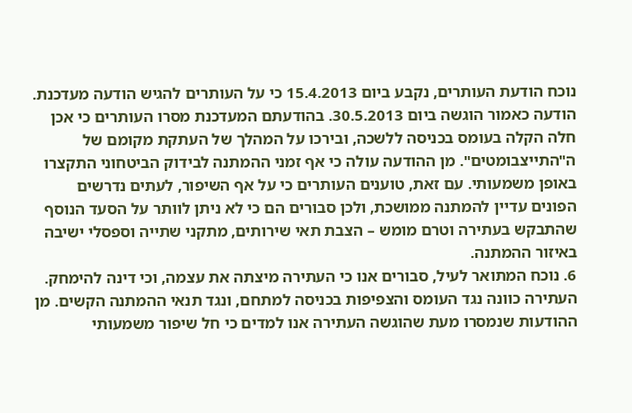נוכח הודעת העותרים, נקבע ביום 15.4.2013 כי על העותרים להגיש הודעה מעדכנת. הודעה כאמור הוגשה ביום 30.5.2013. בהודעתם המעדכנת מסרו העותרים כי אכן חלה הקלה בעומס בכניסה ללשכה, ובירכו על המהלך של העתקת מקומם של ה"התייצבומטים". מן ההודעה עולה כי אף זמני ההמתנה לבידוק הביטחוני התקצרו באופן משמעותי. עם זאת, טוענים העותרים כי על אף השיפור, לעתים נדרשים הפונים עדיין להמתנה ממושכת, ולכן סבורים הם כי לא ניתן לוותר על הסעד הנוסף שהתבקש בעתירה וטרם מומש – הצבת תאי שירותים, מתקני שתייה וספסלי ישיבה באיזור ההמתנה.
6. נוכח המתואר לעיל, סבורים אנו כי העתירה מיצתה את עצמה, וכי דינה להימחק. העתירה כוונה נגד העומס והצפיפות בכניסה למתחם, ונגד תנאי ההמתנה הקשים. מן ההודעות שנמסרו מעת שהוגשה העתירה אנו למדים כי חל שיפור משמעותי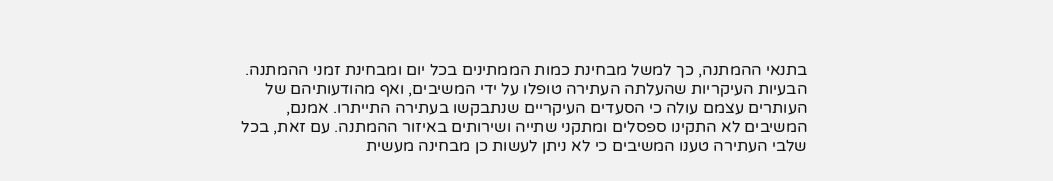בתנאי ההמתנה, כך למשל מבחינת כמות הממתינים בכל יום ומבחינת זמני ההמתנה. הבעיות העיקריות שהעלתה העתירה טופלו על ידי המשיבים, ואף מהודעותיהם של העותרים עצמם עולה כי הסעדים העיקריים שנתבקשו בעתירה התייתרו. אמנם, המשיבים לא התקינו ספסלים ומתקני שתייה ושירותים באיזור ההמתנה. עם זאת, בכל שלבי העתירה טענו המשיבים כי לא ניתן לעשות כן מבחינה מעשית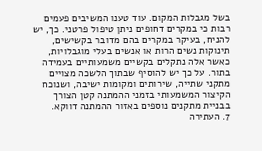בשל מגבלות המקום. עוד טענו המשיבים פעמים רבות כי במקרים דחופים ניתן טיפול פרטני. כך, יש להניח, בעיקר במקרים בהם מדובר בקשישים, תינוקות נשים הרות או אנשים בעלי מוגבלויות, כאשר אלה נתקלים בקשיים משמעותיים בעמידה בתור. על כך יש להוסיף שבתוך הלשכה מצויים מתקני שתייה, שירותים ומקומות ישיבה, ושנוכח הקיצור המשמעותי בזמני ההמתנה קטן הצורך בבניית מתקנים נוספים באזור ההמתנה דווקא.
7. העתירה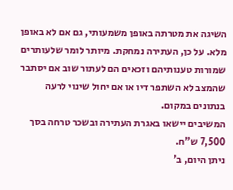השיגה את מטרתה באופן משמעותי, גם אם לא באופן מלא. על כן, העתירה נמחקת. מיותר לומר שלעותרים שמורות טענותיהם וזכאים הם לעתור שוב אם יסתבר שהמצב לא השתפר דיו או אם יחול שינוי לרעה בנתונים במקום.
המשיבים יישאו באגרת העתירה ובשכר טרחה בסך 7,500 ש"ח.
ניתן היום, ב'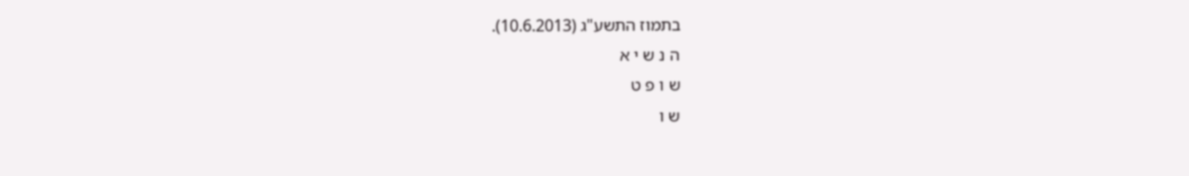בתמוז התשע"ג (10.6.2013).
ה נ ש י א
ש ו פ ט
ש ו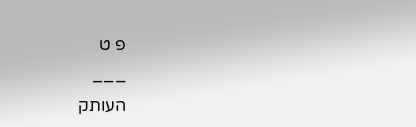פ ט
___
העותק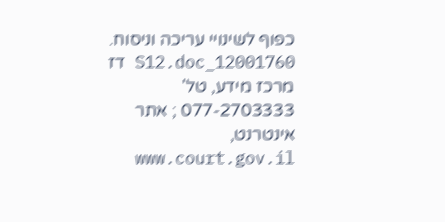כפוף לשינויי עריכה וניסוח. 12001760_S12.doc דז
מרכז מידע, טל' 077-2703333 ; אתר אינטרנט, www.court.gov.il